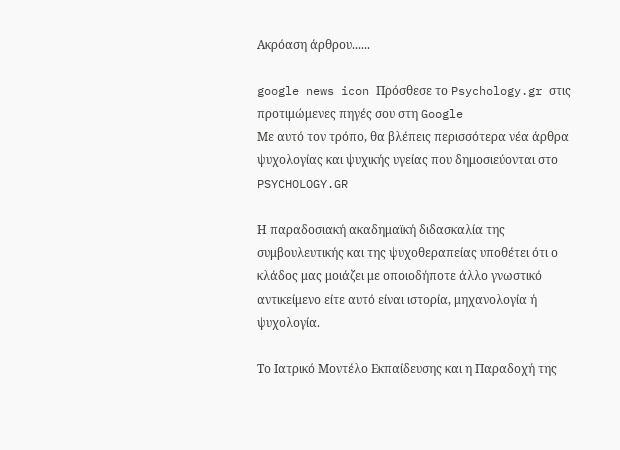Ακρόαση άρθρου......

google news icon Πρόσθεσε το Psychology.gr στις προτιμώμενες πηγές σου στη Google
Με αυτό τον τρόπο, θα βλέπεις περισσότερα νέα άρθρα ψυχολογίας και ψυχικής υγείας που δημοσιεύονται στο PSYCHOLOGY.GR

Η παραδοσιακή ακαδημαϊκή διδασκαλία της συμβουλευτικής και της ψυχοθεραπείας υποθέτει ότι ο κλάδος μας μοιάζει με οποιοδήποτε άλλο γνωστικό αντικείμενο είτε αυτό είναι ιστορία, μηχανολογία ή ψυχολογία.

Το Ιατρικό Μοντέλο Εκπαίδευσης και η Παραδοχή της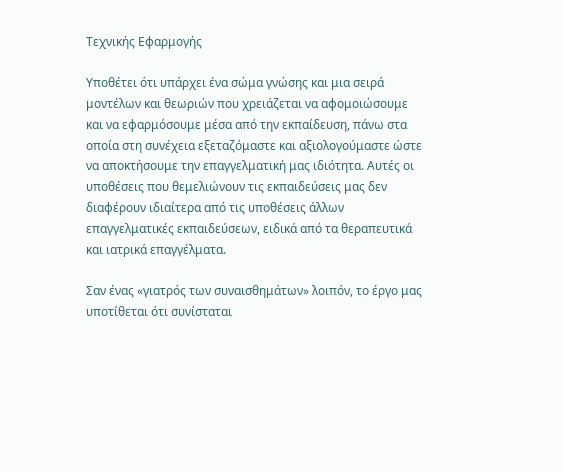Τεχνικής Εφαρμογής

Υποθέτει ότι υπάρχει ένα σώμα γνώσης και μια σειρά μοντέλων και θεωριών που χρειάζεται να αφομοιώσουμε και να εφαρμόσουμε μέσα από την εκπαίδευση, πάνω στα οποία στη συνέχεια εξεταζόμαστε και αξιολογούμαστε ώστε να αποκτήσουμε την επαγγελματική μας ιδιότητα. Αυτές οι υποθέσεις που θεμελιώνουν τις εκπαιδεύσεις μας δεν διαφέρουν ιδιαίτερα από τις υποθέσεις άλλων επαγγελματικές εκπαιδεύσεων, ειδικά από τα θεραπευτικά και ιατρικά επαγγέλματα.

Σαν ένας «γιατρός των συναισθημάτων» λοιπόν, το έργο μας υποτίθεται ότι συνίσταται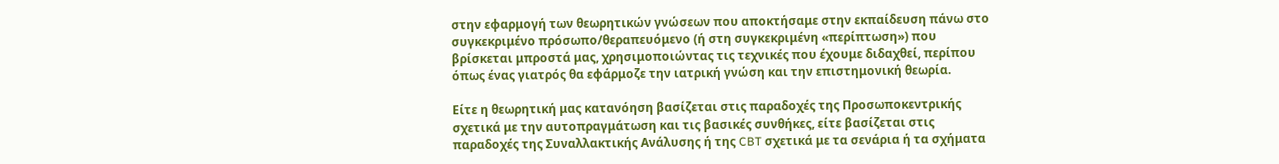στην εφαρμογή των θεωρητικών γνώσεων που αποκτήσαμε στην εκπαίδευση πάνω στο συγκεκριμένο πρόσωπο/θεραπευόμενο (ή στη συγκεκριμένη «περίπτωση») που βρίσκεται μπροστά μας, χρησιμοποιώντας τις τεχνικές που έχουμε διδαχθεί, περίπου όπως ένας γιατρός θα εφάρμοζε την ιατρική γνώση και την επιστημονική θεωρία.

Είτε η θεωρητική μας κατανόηση βασίζεται στις παραδοχές της Προσωποκεντρικής σχετικά με την αυτοπραγμάτωση και τις βασικές συνθήκες, είτε βασίζεται στις παραδοχές της Συναλλακτικής Ανάλυσης ή της CBT σχετικά με τα σενάρια ή τα σχήματα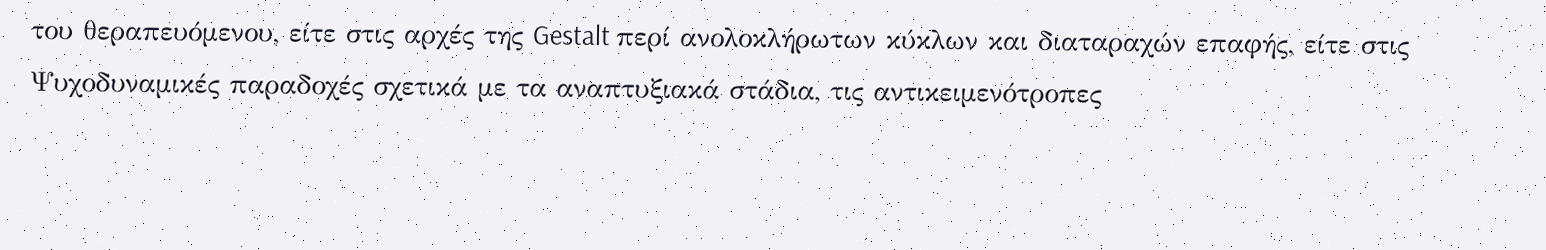του θεραπευόμενου, είτε στις αρχές της Gestalt περί ανολοκλήρωτων κύκλων και διαταραχών επαφής, είτε στις Ψυχοδυναμικές παραδοχές σχετικά με τα αναπτυξιακά στάδια, τις αντικειμενότροπες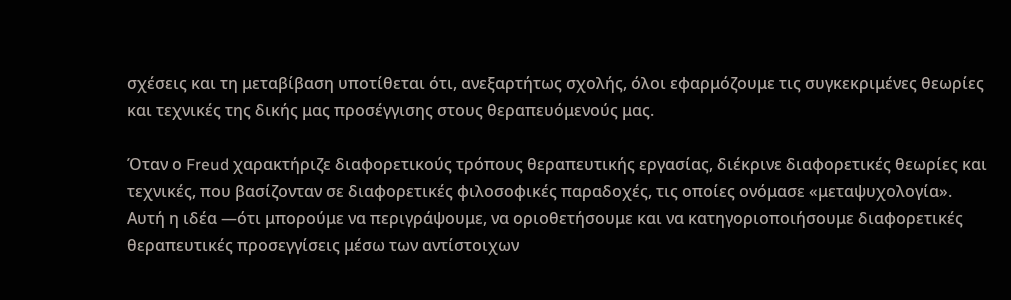σχέσεις και τη μεταβίβαση υποτίθεται ότι, ανεξαρτήτως σχολής, όλοι εφαρμόζουμε τις συγκεκριμένες θεωρίες και τεχνικές της δικής μας προσέγγισης στους θεραπευόμενούς μας.

Όταν ο Freud χαρακτήριζε διαφορετικούς τρόπους θεραπευτικής εργασίας, διέκρινε διαφορετικές θεωρίες και τεχνικές, που βασίζονταν σε διαφορετικές φιλοσοφικές παραδοχές, τις οποίες ονόμασε «μεταψυχολογία». Αυτή η ιδέα —ότι μπορούμε να περιγράψουμε, να οριοθετήσουμε και να κατηγοριοποιήσουμε διαφορετικές θεραπευτικές προσεγγίσεις μέσω των αντίστοιχων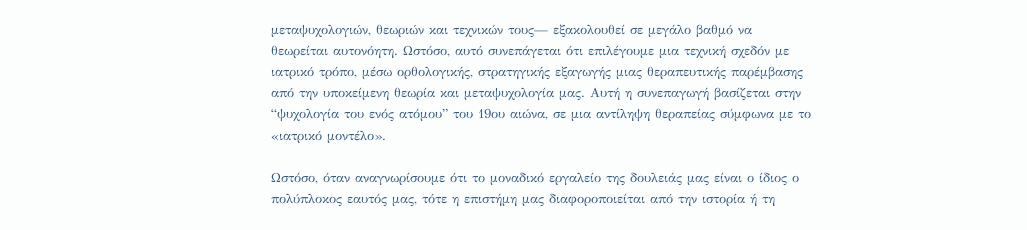μεταψυχολογιών, θεωριών και τεχνικών τους— εξακολουθεί σε μεγάλο βαθμό να θεωρείται αυτονόητη. Ωστόσο, αυτό συνεπάγεται ότι επιλέγουμε μια τεχνική σχεδόν με ιατρικό τρόπο, μέσω ορθολογικής, στρατηγικής εξαγωγής μιας θεραπευτικής παρέμβασης από την υποκείμενη θεωρία και μεταψυχολογία μας. Αυτή η συνεπαγωγή βασίζεται στην “ψυχολογία του ενός ατόμου” του 19ου αιώνα, σε μια αντίληψη θεραπείας σύμφωνα με το «ιατρικό μοντέλο».

Ωστόσο, όταν αναγνωρίσουμε ότι το μοναδικό εργαλείο της δουλειάς μας είναι ο ίδιος ο πολύπλοκος εαυτός μας, τότε η επιστήμη μας διαφοροποιείται από την ιστορία ή τη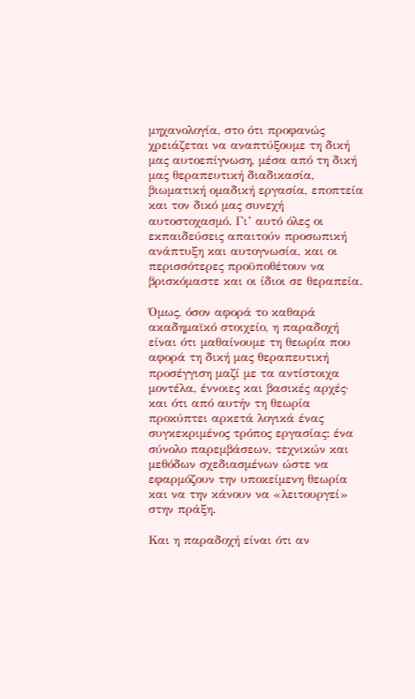μηχανολογία, στο ότι προφανώς χρειάζεται να αναπτύξουμε τη δική μας αυτοεπίγνωση, μέσα από τη δική μας θεραπευτική διαδικασία, βιωματική ομαδική εργασία, εποπτεία και τον δικό μας συνεχή αυτοστοχασμό. Γι’ αυτό όλες οι εκπαιδεύσεις απαιτούν προσωπική ανάπτυξη και αυτογνωσία, και οι περισσότερες προϋποθέτουν να βρισκόμαστε και οι ίδιοι σε θεραπεία.

Όμως, όσον αφορά το καθαρά ακαδημαϊκό στοιχείο, η παραδοχή είναι ότι μαθαίνουμε τη θεωρία που αφορά τη δική μας θεραπευτική προσέγγιση μαζί με τα αντίστοιχα μοντέλα, έννοιες και βασικές αρχές· και ότι από αυτήν τη θεωρία προκύπτει αρκετά λογικά ένας συγκεκριμένος τρόπος εργασίας: ένα σύνολο παρεμβάσεων, τεχνικών και μεθόδων σχεδιασμένων ώστε να εφαρμόζουν την υποκείμενη θεωρία και να την κάνουν να «λειτουργεί» στην πράξη.

Και η παραδοχή είναι ότι αν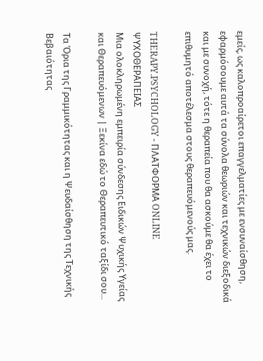εμείς, ως καλοπροαίρετοι επαγγελματίες με ενσυναίσθηση, εφαρμόσουμε αυτά τα σύνολα θεωριών και τεχνικών διεξοδικά και με συνοχή, τότε η θεραπεία που θα ασκούμε θα έχει το επιθυμητό αποτέλεσμα στους θεραπευόμενούς μας.

THERAPY.PSYCHOLOGY - ΠΛΑΤΦΟΡΜΑ ONLINE ΨΥΧΟΘΕΡΑΠΕΙΑΣ
Μια ολοκληρωμένη εμπειρία σύνδεσης Ειδικών Ψυχικής Υγείας και Θεραπευόμενων | Ξεκίνα εδώ το Θεραπευτικό ταξίδι σου...

Τα Όρια της Γραμμικότητας και η Ψευδαίσθηση της Τεχνικής Βεβαιότητας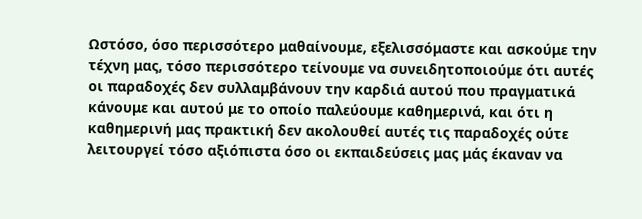Ωστόσο, όσο περισσότερο μαθαίνουμε, εξελισσόμαστε και ασκούμε την τέχνη μας, τόσο περισσότερο τείνουμε να συνειδητοποιούμε ότι αυτές οι παραδοχές δεν συλλαμβάνουν την καρδιά αυτού που πραγματικά κάνουμε και αυτού με το οποίο παλεύουμε καθημερινά, και ότι η καθημερινή μας πρακτική δεν ακολουθεί αυτές τις παραδοχές ούτε λειτουργεί τόσο αξιόπιστα όσο οι εκπαιδεύσεις μας μάς έκαναν να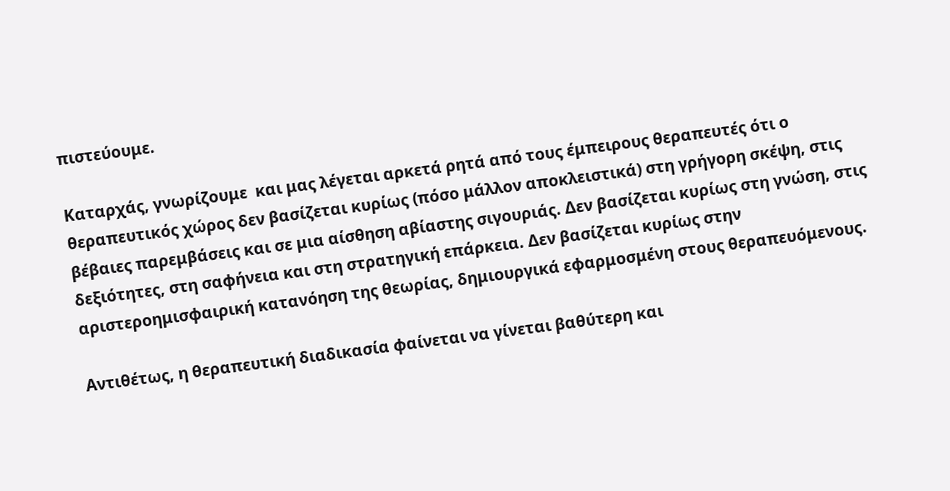πιστεύουμε.

Καταρχάς, γνωρίζουμε  και μας λέγεται αρκετά ρητά από τους έμπειρους θεραπευτές ότι ο θεραπευτικός χώρος δεν βασίζεται κυρίως (πόσο μάλλον αποκλειστικά) στη γρήγορη σκέψη, στις βέβαιες παρεμβάσεις και σε μια αίσθηση αβίαστης σιγουριάς. Δεν βασίζεται κυρίως στη γνώση, στις δεξιότητες, στη σαφήνεια και στη στρατηγική επάρκεια. Δεν βασίζεται κυρίως στην αριστεροημισφαιρική κατανόηση της θεωρίας, δημιουργικά εφαρμοσμένη στους θεραπευόμενους.

Αντιθέτως, η θεραπευτική διαδικασία φαίνεται να γίνεται βαθύτερη και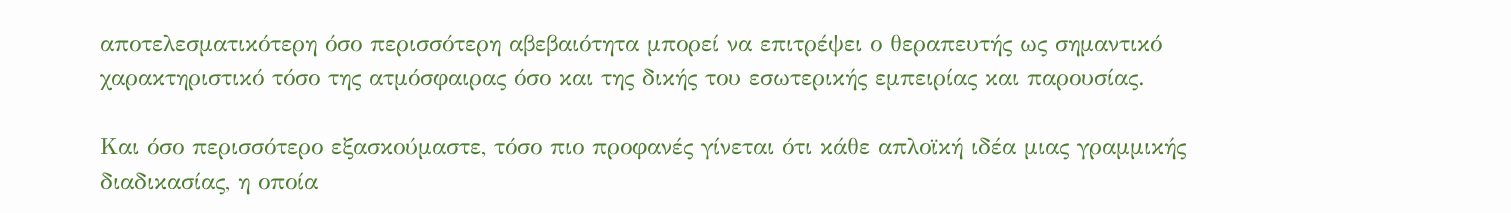αποτελεσματικότερη όσο περισσότερη αβεβαιότητα μπορεί να επιτρέψει ο θεραπευτής ως σημαντικό χαρακτηριστικό τόσο της ατμόσφαιρας όσο και της δικής του εσωτερικής εμπειρίας και παρουσίας.

Και όσο περισσότερο εξασκούμαστε, τόσο πιο προφανές γίνεται ότι κάθε απλοϊκή ιδέα μιας γραμμικής διαδικασίας, η οποία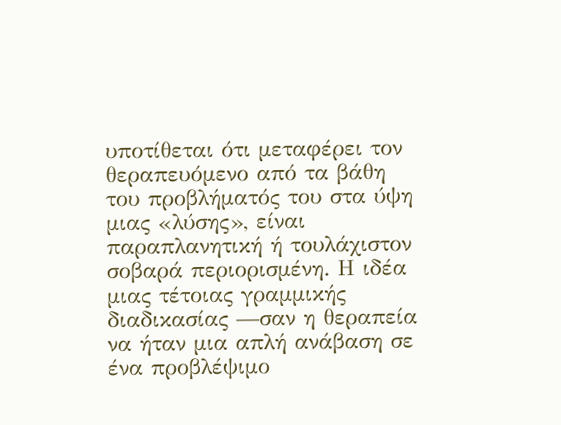υποτίθεται ότι μεταφέρει τον θεραπευόμενο από τα βάθη του προβλήματός του στα ύψη μιας «λύσης», είναι παραπλανητική ή τουλάχιστον σοβαρά περιορισμένη. Η ιδέα μιας τέτοιας γραμμικής διαδικασίας —σαν η θεραπεία να ήταν μια απλή ανάβαση σε ένα προβλέψιμο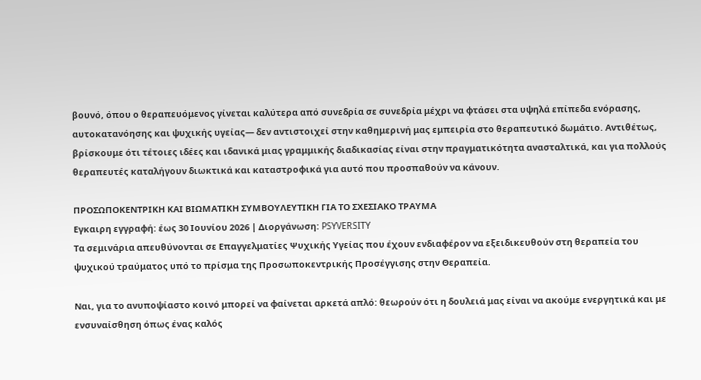βουνό, όπου ο θεραπευόμενος γίνεται καλύτερα από συνεδρία σε συνεδρία μέχρι να φτάσει στα υψηλά επίπεδα ενόρασης, αυτοκατανόησης και ψυχικής υγείας— δεν αντιστοιχεί στην καθημερινή μας εμπειρία στο θεραπευτικό δωμάτιο. Αντιθέτως, βρίσκουμε ότι τέτοιες ιδέες και ιδανικά μιας γραμμικής διαδικασίας είναι στην πραγματικότητα ανασταλτικά, και για πολλούς θεραπευτές καταλήγουν διωκτικά και καταστροφικά για αυτό που προσπαθούν να κάνουν.

ΠΡΟΣΩΠΟΚΕΝΤΡΙΚΗ ΚΑΙ ΒΙΩΜΑΤΙΚΗ ΣΥΜΒΟΥΛΕΥΤΙΚΗ ΓΙΑ ΤΟ ΣΧΕΣΙΑΚΟ ΤΡΑΥΜΑ
Εγκαιρη εγγραφή: έως 30 Ιουνίου 2026 | Διοργάνωση: PSYVERSITY
Τα σεμινάρια απευθύνονται σε Επαγγελματίες Ψυχικής Υγείας που έχουν ενδιαφέρον να εξειδικευθούν στη θεραπεία του ψυχικού τραύματος υπό το πρίσμα της Προσωποκεντρικής Προσέγγισης στην Θεραπεία.

Ναι, για το ανυποψίαστο κοινό μπορεί να φαίνεται αρκετά απλό: θεωρούν ότι η δουλειά μας είναι να ακούμε ενεργητικά και με ενσυναίσθηση όπως ένας καλός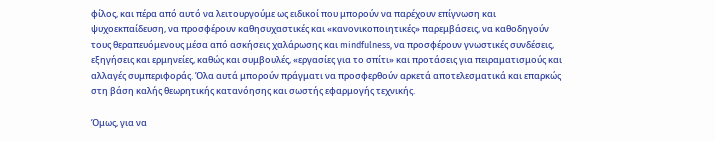φίλος, και πέρα από αυτό να λειτουργούμε ως ειδικοί που μπορούν να παρέχουν επίγνωση και ψυχοεκπαίδευση, να προσφέρουν καθησυχαστικές και «κανονικοποιητικές» παρεμβάσεις, να καθοδηγούν τους θεραπευόμενους μέσα από ασκήσεις χαλάρωσης και mindfulness, να προσφέρουν γνωστικές συνδέσεις, εξηγήσεις και ερμηνείες, καθώς και συμβουλές, «εργασίες για το σπίτι» και προτάσεις για πειραματισμούς και αλλαγές συμπεριφοράς. Όλα αυτά μπορούν πράγματι να προσφερθούν αρκετά αποτελεσματικά και επαρκώς στη βάση καλής θεωρητικής κατανόησης και σωστής εφαρμογής τεχνικής.

Όμως, για να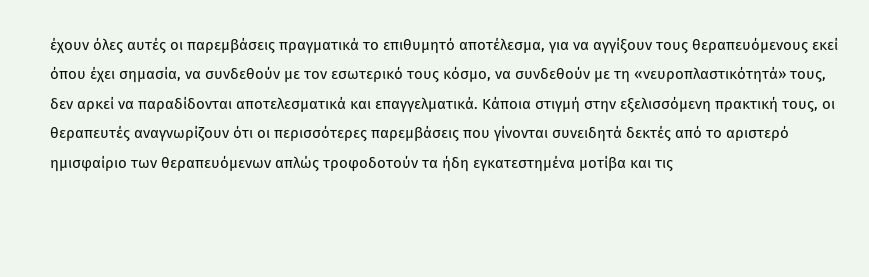έχουν όλες αυτές οι παρεμβάσεις πραγματικά το επιθυμητό αποτέλεσμα, για να αγγίξουν τους θεραπευόμενους εκεί όπου έχει σημασία, να συνδεθούν με τον εσωτερικό τους κόσμο, να συνδεθούν με τη «νευροπλαστικότητά» τους, δεν αρκεί να παραδίδονται αποτελεσματικά και επαγγελματικά. Κάποια στιγμή στην εξελισσόμενη πρακτική τους, οι θεραπευτές αναγνωρίζουν ότι οι περισσότερες παρεμβάσεις που γίνονται συνειδητά δεκτές από το αριστερό ημισφαίριο των θεραπευόμενων απλώς τροφοδοτούν τα ήδη εγκατεστημένα μοτίβα και τις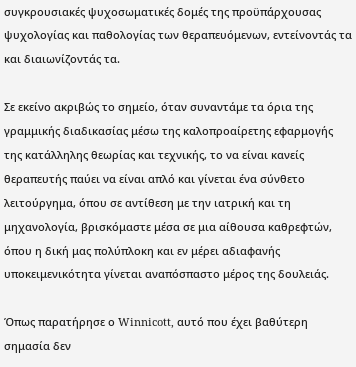συγκρουσιακές ψυχοσωματικές δομές της προϋπάρχουσας ψυχολογίας και παθολογίας των θεραπευόμενων, εντείνοντάς τα και διαιωνίζοντάς τα.

Σε εκείνο ακριβώς το σημείο, όταν συναντάμε τα όρια της γραμμικής διαδικασίας μέσω της καλοπροαίρετης εφαρμογής της κατάλληλης θεωρίας και τεχνικής, το να είναι κανείς θεραπευτής παύει να είναι απλό και γίνεται ένα σύνθετο λειτούργημα, όπου σε αντίθεση με την ιατρική και τη μηχανολογία, βρισκόμαστε μέσα σε μια αίθουσα καθρεφτών, όπου η δική μας πολύπλοκη και εν μέρει αδιαφανής υποκειμενικότητα γίνεται αναπόσπαστο μέρος της δουλειάς.

Όπως παρατήρησε ο Winnicott, αυτό που έχει βαθύτερη σημασία δεν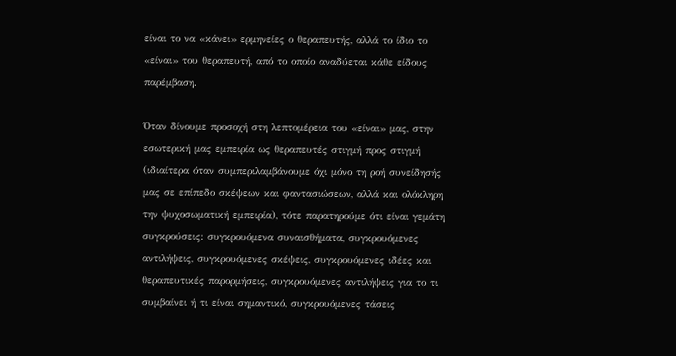είναι το να «κάνει» ερμηνείες ο θεραπευτής, αλλά το ίδιο το «είναι» του θεραπευτή, από το οποίο αναδύεται κάθε είδους παρέμβαση.

Όταν δίνουμε προσοχή στη λεπτομέρεια του «είναι» μας, στην εσωτερική μας εμπειρία ως θεραπευτές στιγμή προς στιγμή (ιδιαίτερα όταν συμπεριλαμβάνουμε όχι μόνο τη ροή συνείδησής μας σε επίπεδο σκέψεων και φαντασιώσεων, αλλά και ολόκληρη την ψυχοσωματική εμπειρία), τότε παρατηρούμε ότι είναι γεμάτη συγκρούσεις: συγκρουόμενα συναισθήματα, συγκρουόμενες αντιλήψεις, συγκρουόμενες σκέψεις, συγκρουόμενες ιδέες και θεραπευτικές παρορμήσεις, συγκρουόμενες αντιλήψεις για το τι συμβαίνει ή τι είναι σημαντικό, συγκρουόμενες τάσεις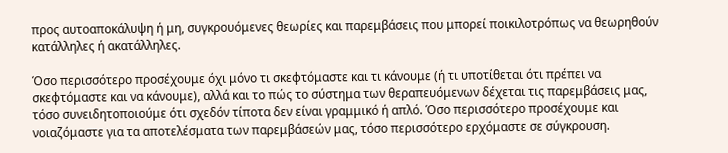προς αυτοαποκάλυψη ή μη, συγκρουόμενες θεωρίες και παρεμβάσεις που μπορεί ποικιλοτρόπως να θεωρηθούν κατάλληλες ή ακατάλληλες.

Όσο περισσότερο προσέχουμε όχι μόνο τι σκεφτόμαστε και τι κάνουμε (ή τι υποτίθεται ότι πρέπει να σκεφτόμαστε και να κάνουμε), αλλά και το πώς το σύστημα των θεραπευόμενων δέχεται τις παρεμβάσεις μας, τόσο συνειδητοποιούμε ότι σχεδόν τίποτα δεν είναι γραμμικό ή απλό. Όσο περισσότερο προσέχουμε και νοιαζόμαστε για τα αποτελέσματα των παρεμβάσεών μας, τόσο περισσότερο ερχόμαστε σε σύγκρουση.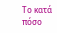Το κατά πόσο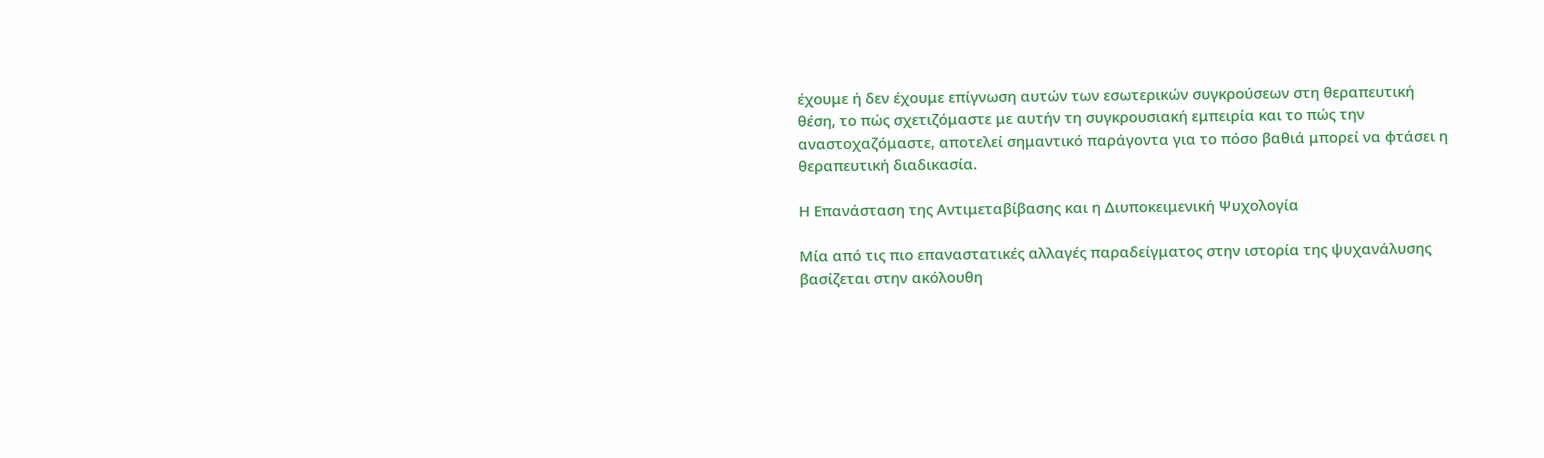έχουμε ή δεν έχουμε επίγνωση αυτών των εσωτερικών συγκρούσεων στη θεραπευτική θέση, το πώς σχετιζόμαστε με αυτήν τη συγκρουσιακή εμπειρία και το πώς την αναστοχαζόμαστε, αποτελεί σημαντικό παράγοντα για το πόσο βαθιά μπορεί να φτάσει η θεραπευτική διαδικασία.

Η Επανάσταση της Αντιμεταβίβασης και η Διυποκειμενική Ψυχολογία

Μία από τις πιο επαναστατικές αλλαγές παραδείγματος στην ιστορία της ψυχανάλυσης βασίζεται στην ακόλουθη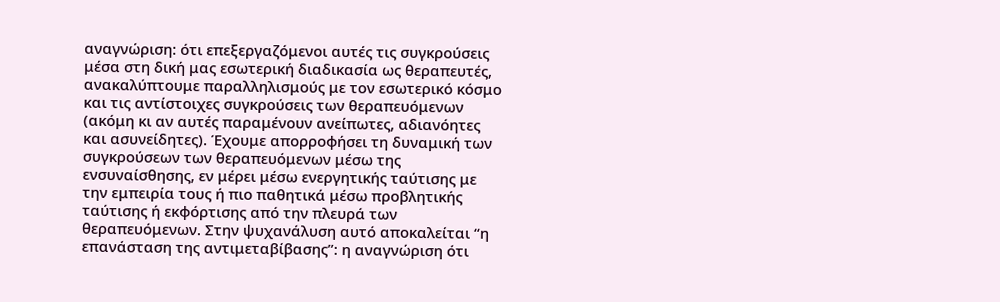αναγνώριση: ότι επεξεργαζόμενοι αυτές τις συγκρούσεις μέσα στη δική μας εσωτερική διαδικασία ως θεραπευτές, ανακαλύπτουμε παραλληλισμούς με τον εσωτερικό κόσμο και τις αντίστοιχες συγκρούσεις των θεραπευόμενων (ακόμη κι αν αυτές παραμένουν ανείπωτες, αδιανόητες και ασυνείδητες). Έχουμε απορροφήσει τη δυναμική των συγκρούσεων των θεραπευόμενων μέσω της ενσυναίσθησης, εν μέρει μέσω ενεργητικής ταύτισης με την εμπειρία τους ή πιο παθητικά μέσω προβλητικής ταύτισης ή εκφόρτισης από την πλευρά των θεραπευόμενων. Στην ψυχανάλυση αυτό αποκαλείται “η επανάσταση της αντιμεταβίβασης”: η αναγνώριση ότι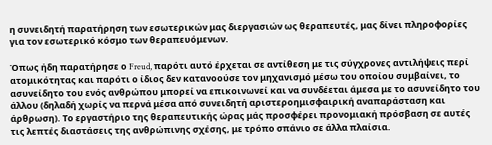η συνειδητή παρατήρηση των εσωτερικών μας διεργασιών ως θεραπευτές, μας δίνει πληροφορίες για τον εσωτερικό κόσμο των θεραπευόμενων.

Όπως ήδη παρατήρησε ο Freud, παρότι αυτό έρχεται σε αντίθεση με τις σύγχρονες αντιλήψεις περί ατομικότητας και παρότι ο ίδιος δεν κατανοούσε τον μηχανισμό μέσω του οποίου συμβαίνει, το ασυνείδητο του ενός ανθρώπου μπορεί να επικοινωνεί και να συνδέεται άμεσα με το ασυνείδητο του άλλου (δηλαδή χωρίς να περνά μέσα από συνειδητή αριστεροημισφαιρική αναπαράσταση και άρθρωση). Το εργαστήριο της θεραπευτικής ώρας μάς προσφέρει προνομιακή πρόσβαση σε αυτές τις λεπτές διαστάσεις της ανθρώπινης σχέσης, με τρόπο σπάνιο σε άλλα πλαίσια.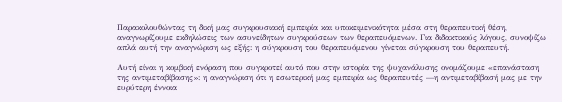Παρακολουθώντας τη δική μας συγκρουσιακή εμπειρία και υποκειμενικότητα μέσα στη θεραπευτική θέση, αναγνωρίζουμε εκδηλώσεις των ασυνείδητων συγκρούσεων των θεραπευόμενων. Για διδακτικούς λόγους, συνοψίζω απλά αυτή την αναγνώριση ως εξής: η σύγκρουση του θεραπευόμενου γίνεται σύγκρουση του θεραπευτή.

Αυτή είναι η κομβική ενόραση που συγκροτεί αυτό που στην ιστορία της ψυχανάλυσης ονομάζουμε «επανάσταση της αντιμεταβίβασης»: η αναγνώριση ότι η εσωτερική μας εμπειρία ως θεραπευτές —η αντιμεταβίβασή μας με την ευρύτερη έννοια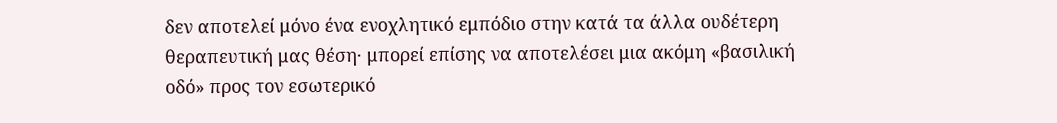δεν αποτελεί μόνο ένα ενοχλητικό εμπόδιο στην κατά τα άλλα ουδέτερη θεραπευτική μας θέση· μπορεί επίσης να αποτελέσει μια ακόμη «βασιλική οδό» προς τον εσωτερικό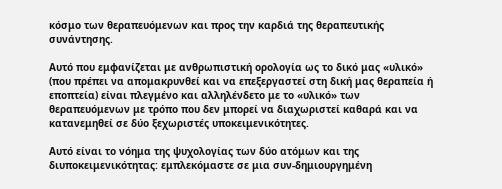κόσμο των θεραπευόμενων και προς την καρδιά της θεραπευτικής συνάντησης.

Αυτό που εμφανίζεται με ανθρωπιστική ορολογία ως το δικό μας «υλικό» (που πρέπει να απομακρυνθεί και να επεξεργαστεί στη δική μας θεραπεία ή εποπτεία) είναι πλεγμένο και αλληλένδετο με το «υλικό» των θεραπευόμενων με τρόπο που δεν μπορεί να διαχωριστεί καθαρά και να κατανεμηθεί σε δύο ξεχωριστές υποκειμενικότητες.

Αυτό είναι το νόημα της ψυχολογίας των δύο ατόμων και της διυποκειμενικότητας: εμπλεκόμαστε σε μια συν-δημιουργημένη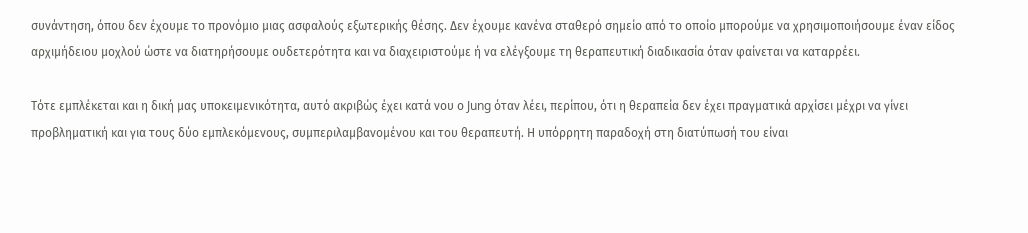συνάντηση, όπου δεν έχουμε το προνόμιο μιας ασφαλούς εξωτερικής θέσης. Δεν έχουμε κανένα σταθερό σημείο από το οποίο μπορούμε να χρησιμοποιήσουμε έναν είδος αρχιμήδειου μοχλού ώστε να διατηρήσουμε ουδετερότητα και να διαχειριστούμε ή να ελέγξουμε τη θεραπευτική διαδικασία όταν φαίνεται να καταρρέει.

Τότε εμπλέκεται και η δική μας υποκειμενικότητα, αυτό ακριβώς έχει κατά νου ο Jung όταν λέει, περίπου, ότι η θεραπεία δεν έχει πραγματικά αρχίσει μέχρι να γίνει προβληματική και για τους δύο εμπλεκόμενους, συμπεριλαμβανομένου και του θεραπευτή. Η υπόρρητη παραδοχή στη διατύπωσή του είναι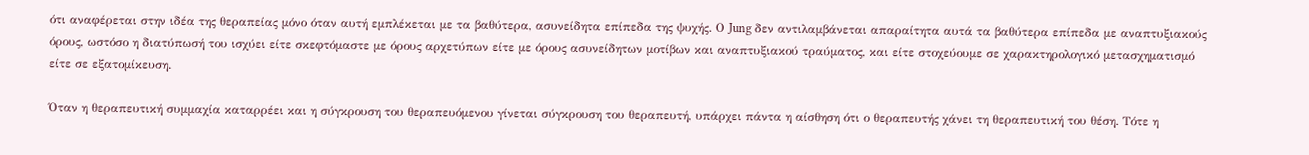ότι αναφέρεται στην ιδέα της θεραπείας μόνο όταν αυτή εμπλέκεται με τα βαθύτερα, ασυνείδητα επίπεδα της ψυχής. Ο Jung δεν αντιλαμβάνεται απαραίτητα αυτά τα βαθύτερα επίπεδα με αναπτυξιακούς όρους, ωστόσο η διατύπωσή του ισχύει είτε σκεφτόμαστε με όρους αρχετύπων είτε με όρους ασυνείδητων μοτίβων και αναπτυξιακού τραύματος, και είτε στοχεύουμε σε χαρακτηρολογικό μετασχηματισμό είτε σε εξατομίκευση.

Όταν η θεραπευτική συμμαχία καταρρέει και η σύγκρουση του θεραπευόμενου γίνεται σύγκρουση του θεραπευτή, υπάρχει πάντα η αίσθηση ότι ο θεραπευτής χάνει τη θεραπευτική του θέση. Τότε η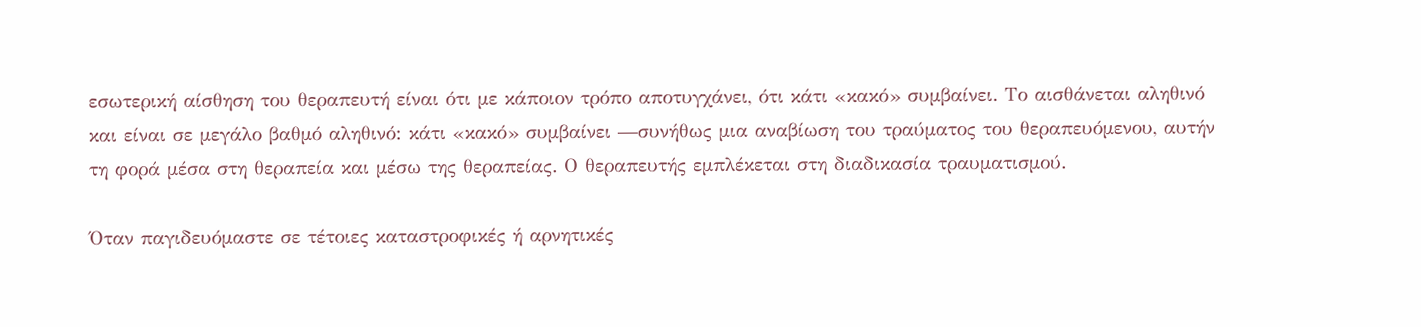εσωτερική αίσθηση του θεραπευτή είναι ότι με κάποιον τρόπο αποτυγχάνει, ότι κάτι «κακό» συμβαίνει. Το αισθάνεται αληθινό και είναι σε μεγάλο βαθμό αληθινό: κάτι «κακό» συμβαίνει —συνήθως μια αναβίωση του τραύματος του θεραπευόμενου, αυτήν τη φορά μέσα στη θεραπεία και μέσω της θεραπείας. Ο θεραπευτής εμπλέκεται στη διαδικασία τραυματισμού.

Όταν παγιδευόμαστε σε τέτοιες καταστροφικές ή αρνητικές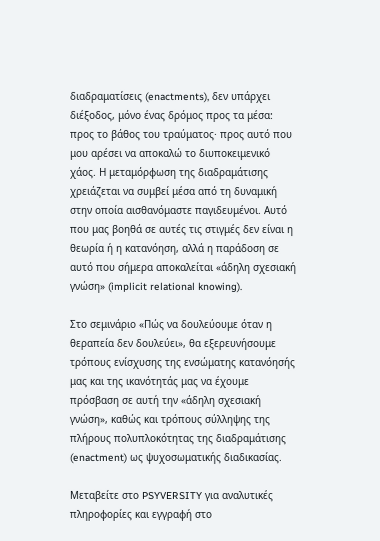διαδραματίσεις (enactments), δεν υπάρχει διέξοδος, μόνο ένας δρόμος προς τα μέσα: προς το βάθος του τραύματος· προς αυτό που μου αρέσει να αποκαλώ το διυποκειμενικό χάος. Η μεταμόρφωση της διαδραμάτισης χρειάζεται να συμβεί μέσα από τη δυναμική στην οποία αισθανόμαστε παγιδευμένοι. Αυτό που μας βοηθά σε αυτές τις στιγμές δεν είναι η θεωρία ή η κατανόηση, αλλά η παράδοση σε αυτό που σήμερα αποκαλείται «άδηλη σχεσιακή γνώση» (implicit relational knowing).

Στο σεμινάριο «Πώς να δουλεύουμε όταν η θεραπεία δεν δουλεύει», θα εξερευνήσουμε τρόπους ενίσχυσης της ενσώματης κατανόησής μας και της ικανότητάς μας να έχουμε πρόσβαση σε αυτή την «άδηλη σχεσιακή γνώση», καθώς και τρόπους σύλληψης της πλήρους πολυπλοκότητας της διαδραμάτισης (enactment) ως ψυχοσωματικής διαδικασίας.

Μεταβείτε στο PSYVERSITY για αναλυτικές πληροφορίες και εγγραφή στο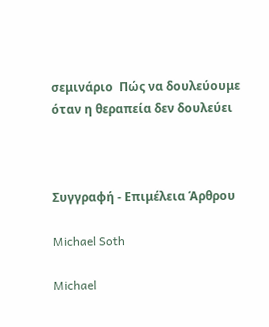σεμινάριο  Πώς να δουλεύουμε όταν η θεραπεία δεν δουλεύει



Συγγραφή - Επιμέλεια Άρθρου

Michael Soth

Michael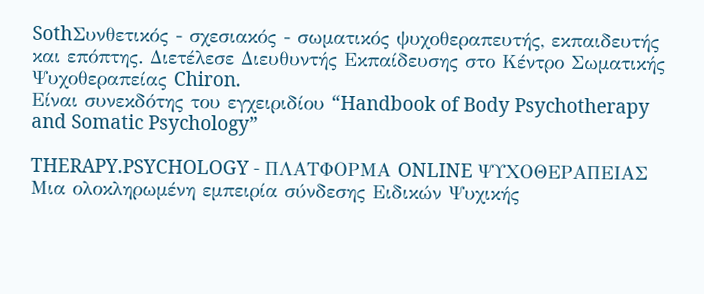SothΣυνθετικός - σχεσιακός - σωματικός ψυχοθεραπευτής, εκπαιδευτής και επόπτης. Διετέλεσε Διευθυντής Εκπαίδευσης στο Κέντρο Σωματικής Ψυχοθεραπείας Chiron.
Είναι συνεκδότης του εγχειριδίου “Handbook of Body Psychotherapy and Somatic Psychology”

THERAPY.PSYCHOLOGY - ΠΛΑΤΦΟΡΜΑ ONLINE ΨΥΧΟΘΕΡΑΠΕΙΑΣ
Μια ολοκληρωμένη εμπειρία σύνδεσης Ειδικών Ψυχικής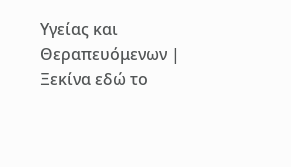Υγείας και Θεραπευόμενων | Ξεκίνα εδώ το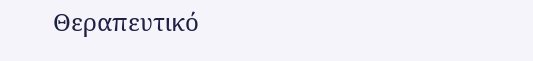Θεραπευτικό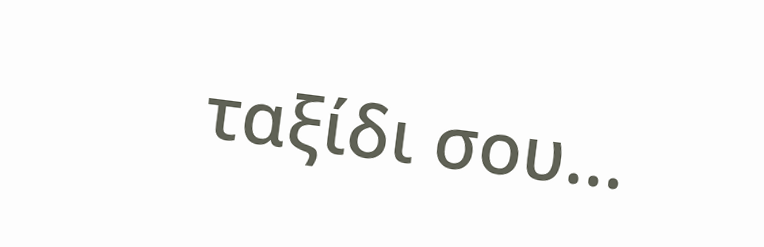ταξίδι σου...